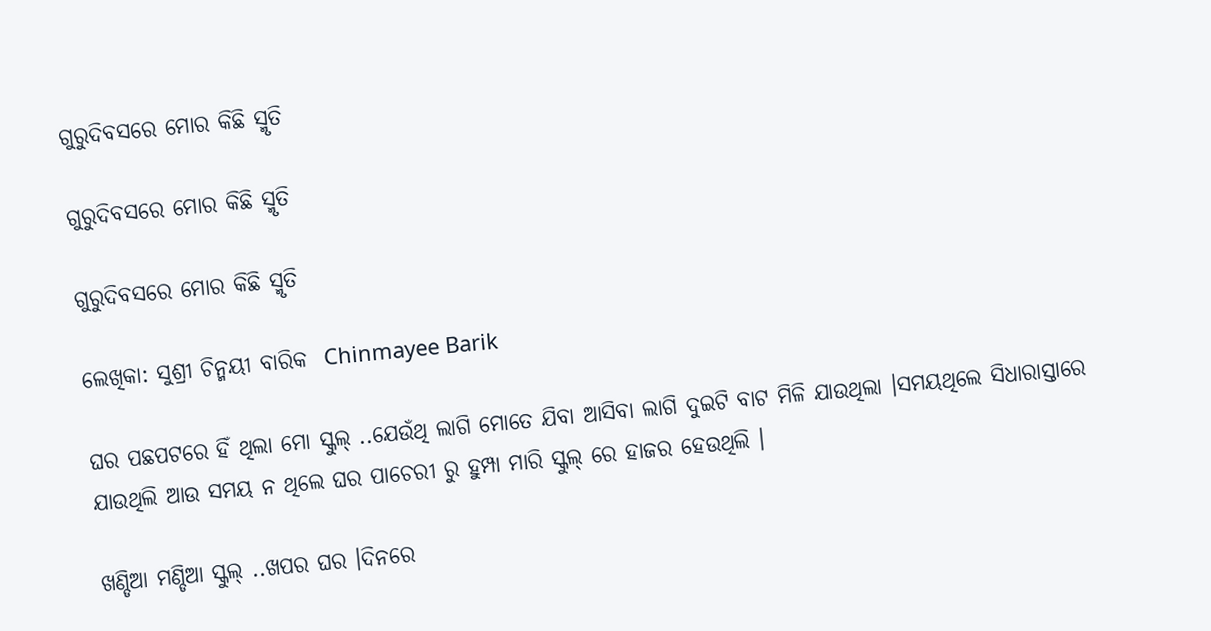ଗୁରୁଦିବସରେ ମୋର କିଛି ସ୍ମୃତି

ଗୁରୁଦିବସରେ ମୋର କିଛି ସ୍ମୃତି

ଗୁରୁଦିବସରେ ମୋର କିଛି ସ୍ମୃତି

ଲେଖିକା: ସୁଶ୍ରୀ ଚିନ୍ମୟୀ ବାରିକ  Chinmayee Barik

ଘର ପଛପଟରେ ହିଁ ଥିଲା ମୋ ସ୍କୁଲ୍ ..ଯେଉଁଥି ଲାଗି ମୋତେ ଯିବା ଆସିବା ଲାଗି ଦୁଇଟି ବାଟ ମିଳି ଯାଉଥିଲା ।ସମୟଥିଲେ ସିଧାରାସ୍ତାରେ ଯାଉଥିଲି ଆଉ ସମୟ ନ ଥିଲେ ଘର ପାଚେରୀ ରୁ ହୁମ୍ପା ମାରି ସ୍କୁଲ୍ ରେ ହାଜର ହେଉଥିଲି ।

ଖଣ୍ଡିଆ ମଣ୍ଡିଆ ସ୍କୁଲ୍ ..ଖପର ଘର ।ଦିନରେ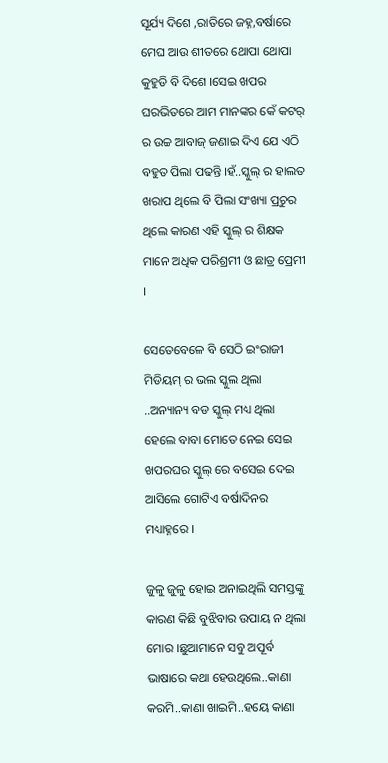ସୂର୍ଯ୍ୟ ଦିଶେ ,ରାତିରେ ଜହ୍ନ,ବର୍ଷାରେ ମେଘ ଆଉ ଶୀତରେ ଥୋପା ଥୋପା କୁହୁଡି ବି ଦିଶେ ।ସେଇ ଖପର ଘରଭିତରେ ଆମ ମାନଙ୍କର କେଁ କଟର୍ ର ଉଚ୍ଚ ଆବାଜ୍ ଜଣାଇ ଦିଏ ଯେ ଏଠି ବହୁତ ପିଲା ପଢନ୍ତି ।ହଁ..ସ୍କୁଲ୍ ର ହାଲତ ଖରାପ ଥିଲେ ବି ପିଲା ସଂଖ୍ୟା ପ୍ରଚୁର ଥିଲେ କାରଣ ଏହି ସ୍କୁଲ୍ ର ଶିକ୍ଷକ ମାନେ ଅଧିକ ପରିଶ୍ରମୀ ଓ ଛାତ୍ର ପ୍ରେମୀ ।

ସେତେବେଳେ ବି ସେଠି ଇଂରାଜୀ ମିଡିୟମ୍ ର ଭଲ ସ୍କୁଲ ଥିଲା ..ଅନ୍ୟାନ୍ୟ ବଡ ସ୍କୁଲ୍ ମଧ୍ୟ ଥିଲା ହେଲେ ବାବା ମୋତେ ନେଇ ସେଇ ଖପରଘର ସ୍କୁଲ୍ ରେ ବସେଇ ଦେଇ ଆସିଲେ ଗୋଟିଏ ବର୍ଷାଦିନର ମଧ୍ୟାହ୍ନରେ ।

ଜୁଳୁ ଜୁଳୁ ହୋଇ ଅନାଇଥିଲି ସମସ୍ତଙ୍କୁ କାରଣ କିଛି ବୁଝିବାର ଉପାୟ ନ ଥିଲା ମୋର ।ଛୁଆମାନେ ସବୁ ଅପୂର୍ବ ଭାଷାରେ କଥା ହେଉଥିଲେ..କାଣା କରମି..କାଣା ଖାଇମି..ହୟେ କାଣା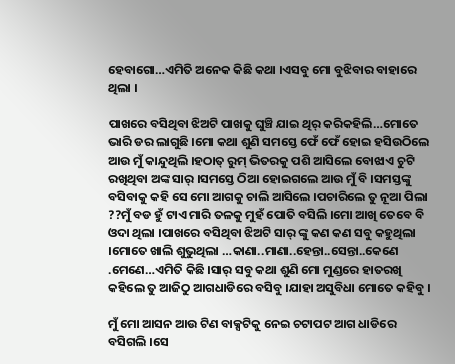ହେବାଗୋ…ଏମିତି ଅନେକ କିଛି କଥା ।ଏସବୁ ମୋ ବୁଝିବାର ବାହାରେ ଥିଲା ।

ପାଖରେ ବସିଥିବା ଝିଅଟି ପାଖକୁ ଘୁଞ୍ଚି ଯାଇ ଥିର୍ କରିକହିଲି…ମୋତେ ଭାରି ଡର ଲାଗୁଛି ।ମୋ କଥା ଶୁଣି ସମସ୍ତେ ଫେଁ ଫେଁ ହୋଇ ହସିଉଠିଲେ ଆଉ ମୁଁ କାନ୍ଦୁଥିଲି ।ହଠାତ୍ ରୁମ୍ ଭିତରକୁ ପଶି ଆସିଲେ ବୋଝାଏ ଚୁଟି ରଖିଥିବା ଅଙ୍କ ସାର୍ ।ସମସ୍ତେ ଠିଆ ହୋଇଗଲେ ଆଉ ମୁଁ ବି ।ସମସ୍ତଙ୍କୁ ବସିବାକୁ କହି ସେ ମୋ ଆଗକୁ ଚାଲି ଆସିଲେ ।ପଚାରିଲେ ତୁ ନୂଆ ପିଲା ??ମୁଁ ବଡ ହୁଁ ଟାଏ ମାରି ତଳକୁ ମୁହଁ ପୋତି ବସିଲି ।ମୋ ଆଖି ତେବେ ବି ଓଦା ଥିଲା ।ପାଖରେ ବସିଥିବା ଝିଅଟି ସାର୍ ଙ୍କୁ କଣ କଣ ସବୁ କହୁଥିଲା ।ମୋତେ ଖାଲି ଶୁଭୁଥିଲା …କାଣା..ମାଣା..ହେନ୍ତା..ସେନ୍ତା..କେଣେ .ମେଣେ…ଏମିତି କିଛି ।ସାର୍ ସବୁ କଥା ଶୁଣି ମୋ ମୁଣ୍ଡରେ ହାତରଖି କହିଲେ ତୁ ଆଜିଠୁ ଆଗଧାଡିରେ ବସିବୁ ।ଯାହା ଅସୁବିଧା ମୋତେ କହିବୁ ।

ମୁଁ ମୋ ଆସନ ଆଉ ଟିଣ ବାକ୍ସଟିକୁ ନେଇ ଚଟାପଟ ଆଗ ଧାଡିରେ ବସିଗଲି ।ସେ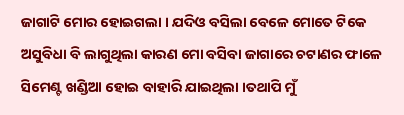ଜାଗାଟି ମୋର ହୋଇଗଲା । ଯଦିଓ ବସିଲା ବେଳେ ମୋତେ ଟିକେ ଅସୁବିଧା ବି ଲାଗୁଥିଲା କାରଣ ମୋ ବସିବା ଜାଗାରେ ଚଟାଣର ଫାଳେ ସିମେଣ୍ଟ ଖଣ୍ଡିଆ ହୋଇ ବାହାରି ଯାଇଥିଲା ।ତଥାପି ମୁଁ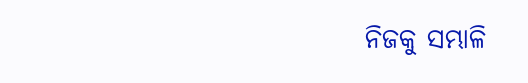ନିଜକୁ ସମ୍ଭାଳି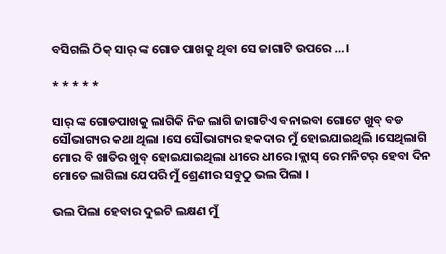ବସିଗଲି ଠିକ୍ ସାର୍ ଙ୍କ ଗୋଡ ପାଖକୁ ଥିବା ସେ ଜାଗାଟି ଉପରେ …।

* * * * *

ସାର୍ ଙ୍କ ଗୋଡପାଖକୁ ଲାଗିକି ନିଜ ଲାଗି ଜାଗାଟିଏ ବନାଇବା ଗୋଟେ ଖୁବ୍ ବଡ ସୌଭାଗ୍ୟର କଥା ଥିଲା ।ସେ ସୌଭାଗ୍ୟର ହକଦାର ମୁଁ ହୋଇଯାଇଥିଲି ।ସେଥିଲାଗି ମୋର ବି ଖାତିର ଖୁବ୍ ହୋଇଯାଇଥିଲା ଧୀରେ ଧୀରେ ।କ୍ଲାସ୍ ରେ ମନିଟର୍ ହେବା ଦିନ ମୋତେ ଲାଗିଲା ଯେପରି ମୁଁ ଶ୍ରେଣୀର ସବୁଠୁ ଭଲ ପିଲା ।

ଭଲ ପିଲା ହେବାର ଦୁଇଟି ଲକ୍ଷଣ ମୁଁ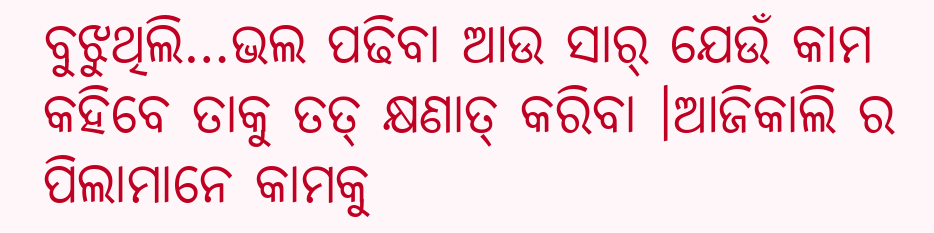ବୁଝୁଥିଲି…ଭଲ ପଢିବା ଆଉ ସାର୍ ଯେଉଁ କାମ କହିବେ ତାକୁ ତତ୍ କ୍ଷଣାତ୍ କରିବା ।ଆଜିକାଲି ର ପିଲାମାନେ କାମକୁ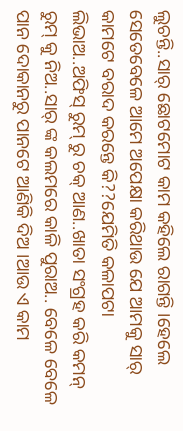ଲୁଚନ୍ତି..ସାର୍ ଛୋଟମୋଟ କାମ କହିଲେ ରାଗନ୍ତି ।ହେଲେ ସେତେବେଳେ ଆମେ ଅପେକ୍ଷା କରିଥାଉ ଯେ ଆମକୁ ସାର୍ କାମଟେ ବରାଦ କରନ୍ତେ କି??ଯେମିତି କଳାପଟା ଲିଭାଅ..ଅଫିସ୍ ରୁମ୍ ରୁ ଚକ୍ ଆଣ..ଖାତା ସଂଗ୍ରହ କରି କମନ୍ ରୁମ୍ କୁ ନିଅ..ସାର୍ ଙ୍କ କଲମରେ କାଳି ପୁରାଅ.. ବେଳେ ବେଳେ ପାନ ଦୋକାନରୁ ପାନଟେ ଆଣିକି ଦିଅ ।ଆଉ ଏ କାମ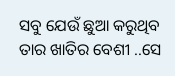ସବୁ ଯେଉଁ ଛୁଆ କରୁଥିବ ତାର ଖାତିର ବେଶୀ ..ସେ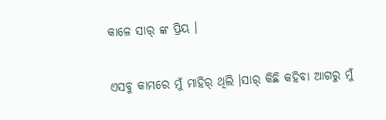କାଳେ ସାର୍ ଙ୍କ ପ୍ରିୟ ।

ଏସବୁ କାମରେ ମୁଁ ମାହିର୍ ଥିଲି ।ସାର୍ କିଛି କହିବା ଆଗରୁ ମୁଁ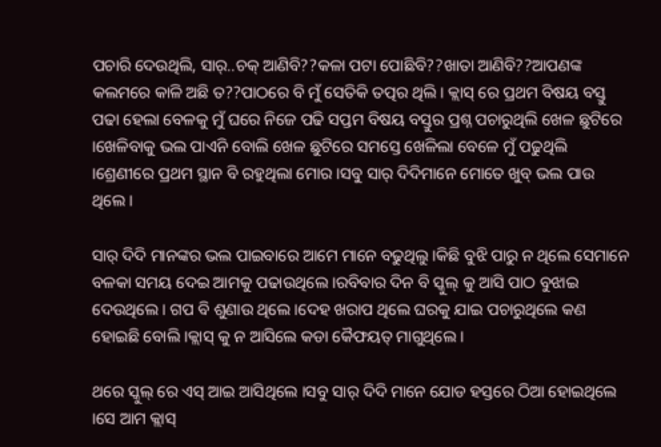ପଚାରି ଦେଉଥିଲି, ସାର୍..ଚକ୍ ଆଣିବି??କଳା ପଟା ପୋଛିବି??ଖାତା ଆଣିବି??ଆପଣଙ୍କ କଲମରେ କାଳି ଅଛି ତ??ପାଠରେ ବି ମୁଁ ସେତିକି ତତ୍ପର ଥିଲି । କ୍ଲାସ୍ ରେ ପ୍ରଥମ ବିଷୟ ବସ୍ତୁ ପଢା ହେଲା ବେଳକୁ ମୁଁ ଘରେ ନିଜେ ପଢି ସପ୍ତମ ବିଷୟ ବସ୍ତୁର ପ୍ରଶ୍ନ ପଚାରୁଥିଲି ଖେଳ ଛୁଟିରେ ।ଖେଳିବାକୁ ଭଲ ପାଏନି ବୋଲି ଖେଳ ଛୁଟିରେ ସମସ୍ତେ ଖେଳିଲା ବେଳେ ମୁଁ ପଢୁଥିଲି ।ଶ୍ରେଣୀରେ ପ୍ରଥମ ସ୍ଥାନ ବି ରହୁଥିଲା ମୋର ।ସବୁ ସାର୍ ଦିଦିମାନେ ମୋତେ ଖୁବ୍ ଭଲ ପାଉ ଥିଲେ ।

ସାର୍ ଦିଦି ମାନଙ୍କର ଭଲ ପାଇବାରେ ଆମେ ମାନେ ବଢୁଥିଲୁ ।କିଛି ବୁଝି ପାରୁ ନ ଥିଲେ ସେମାନେ ବଳକା ସମୟ ଦେଇ ଆମକୁ ପଢାଉଥିଲେ ।ରବିବାର ଦିନ ବି ସ୍କୁଲ୍ କୁ ଆସି ପାଠ ବୁଝାଇ ଦେଉଥିଲେ । ଗପ ବି ଶୁଣାଉ ଥିଲେ ।ଦେହ ଖରାପ ଥିଲେ ଘରକୁ ଯାଇ ପଚାରୁଥିଲେ କଣ ହୋଇଛି ବୋଲି ।କ୍ଲାସ୍ କୁ ନ ଆସିଲେ କଡା କୈଫୟତ୍ ମାଗୁଥିଲେ ।

ଥରେ ସ୍କୁଲ୍ ରେ ଏସ୍ ଆଇ ଆସିଥିଲେ ।ସବୁ ସାର୍ ଦିଦି ମାନେ ଯୋଡ ହସ୍ତରେ ଠିଆ ହୋଇଥିଲେ ।ସେ ଆମ କ୍ଲାସ୍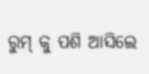ରୁମ୍ କୁ ପଶି ଆସିଲେ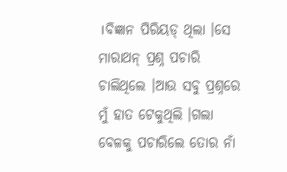।ବିଜ୍ଞାନ ପିରିୟଡ୍ ଥିଲା ।ସେ ମାରାଥନ୍ ପ୍ରଶ୍ନ ପଚାରି ଚାଲିଥିଲେ ।ଆଉ ସବୁ ପ୍ରଶ୍ନରେ ମୁଁ ହାତ ଟେକୁଥିଲି ।ଗଲା ବେଳକୁ ପଚାରିଲେ ତୋର ନାଁ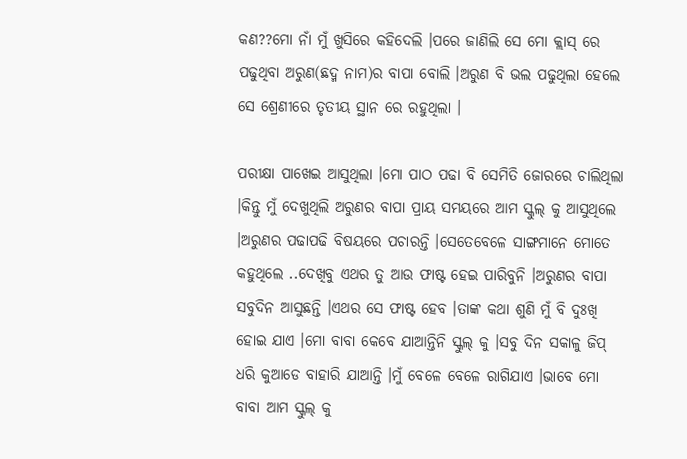କଣ??ମୋ ନାଁ ମୁଁ ଖୁସିରେ କହିଦେଲି ।ପରେ ଜାଣିଲି ସେ ମୋ କ୍ଲାସ୍ ରେ ପଢୁଥିବା ଅରୁଣ(ଛଦ୍ମ ନାମ)ର ବାପା ବୋଲି ।ଅରୁଣ ବି ଭଲ ପଢୁଥିଲା ହେଲେ ସେ ଶ୍ରେଣୀରେ ତୃତୀୟ ସ୍ଥାନ ରେ ରହୁଥିଲା ।

ପରୀକ୍ଷା ପାଖେଇ ଆସୁଥିଲା ।ମୋ ପାଠ ପଢା ବି ସେମିତି ଜୋରରେ ଚାଲିଥିଲା ।କିନ୍ତୁ ମୁଁ ଦେଖୁଥିଲି ଅରୁଣର ବାପା ପ୍ରାୟ ସମୟରେ ଆମ ସ୍କୁଲ୍ କୁ ଆସୁଥିଲେ ।ଅରୁଣର ପଢାପଢି ବିଷୟରେ ପଚାରନ୍ତି ।ସେତେବେଳେ ସାଙ୍ଗମାନେ ମୋତେ କହୁଥିଲେ ..ଦେଖିବୁ ଏଥର ତୁ ଆଉ ଫାଷ୍ଟ ହେଇ ପାରିବୁନି ।ଅରୁଣର ବାପା ସବୁଦିନ ଆସୁଛନ୍ତି ।ଏଥର ସେ ଫାଷ୍ଟ ହେବ ।ତାଙ୍କ କଥା ଶୁଣି ମୁଁ ବି ଦୁଃଖି ହୋଇ ଯାଏ ।ମୋ ବାବା କେବେ ଯାଆନ୍ତିନି ସ୍କୁଲ୍ କୁ ।ସବୁ ଦିନ ସକାଳୁ ଜିପ୍ ଧରି କୁଆଡେ ବାହାରି ଯାଆନ୍ତି ।ମୁଁ ବେଳେ ବେଳେ ରାଗିଯାଏ ।ଭାବେ ମୋ ବାବା ଆମ ସ୍କୁଲ୍ କୁ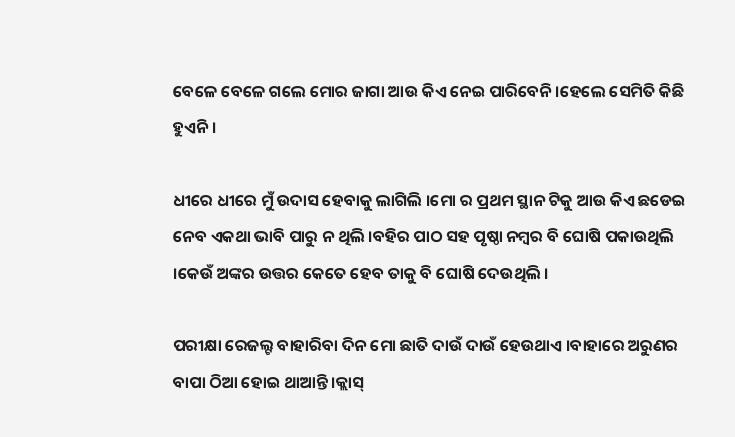ବେଳେ ବେଳେ ଗଲେ ମୋର ଜାଗା ଆଉ କିଏ ନେଇ ପାରିବେନି ।ହେଲେ ସେମିତି କିଛି ହୁଏନି ।

ଧୀରେ ଧୀରେ ମୁଁ ଉଦାସ ହେବାକୁ ଲାଗିଲି ।ମୋ ର ପ୍ରଥମ ସ୍ଥାନ ଟିକୁ ଆଉ କିଏ ଛଡେଇ ନେବ ଏକଥା ଭାବି ପାରୁ ନ ଥିଲି ।ବହିର ପାଠ ସହ ପୃଷ୍ଠା ନମ୍ବର ବି ଘୋଷି ପକାଉଥିଲି ।କେଉଁ ଅଙ୍କର ଉତ୍ତର କେତେ ହେବ ତାକୁ ବି ଘୋଷି ଦେଉଥିଲି ।

ପରୀକ୍ଷା ରେଜଲ୍ଟ ବାହାରିବା ଦିନ ମୋ ଛାତି ଦାଉଁ ଦାଉଁ ହେଉଥାଏ ।ବାହାରେ ଅରୁଣର ବାପା ଠିଆ ହୋଇ ଥାଆନ୍ତି ।କ୍ଲାସ୍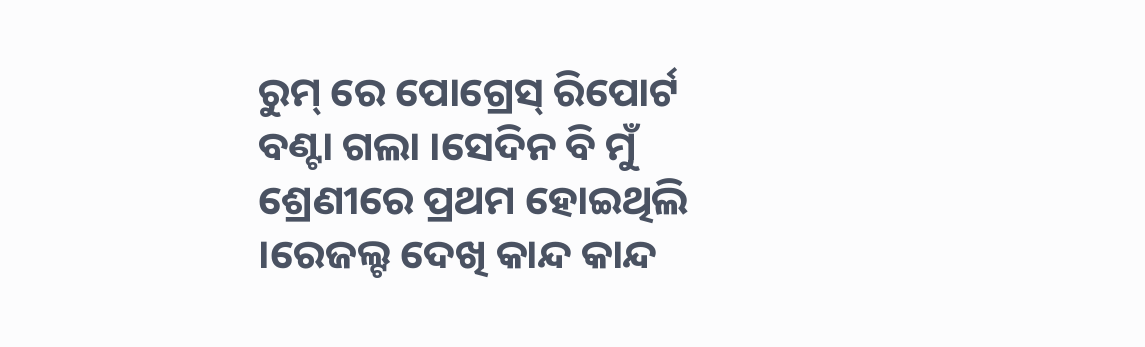ରୁମ୍ ରେ ପୋଗ୍ରେସ୍ ରିପୋର୍ଟ ବଣ୍ଟା ଗଲା ।ସେଦିନ ବି ମୁଁ ଶ୍ରେଣୀରେ ପ୍ରଥମ ହୋଇଥିଲି ।ରେଜଲ୍ଟ ଦେଖି କାନ୍ଦ କାନ୍ଦ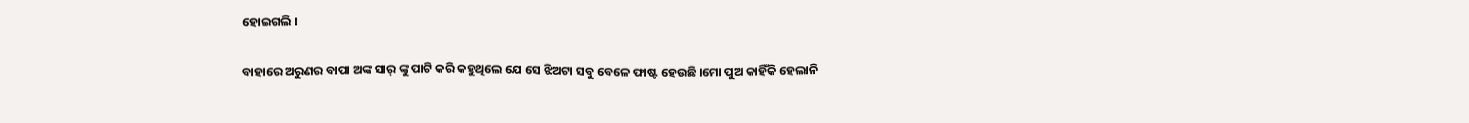ହୋଇଗଲି ।

ବାହାରେ ଅରୁଣର ବାପା ଅଙ୍କ ସାର୍ ଙ୍କୁ ପାଟି କରି କହୁଥିଲେ ଯେ ସେ ଝିଅଟା ସବୁ ବେଳେ ଫାଷ୍ଟ ହେଉଛି ।ମୋ ପୁଅ କାହିଁକି ହେଲାନି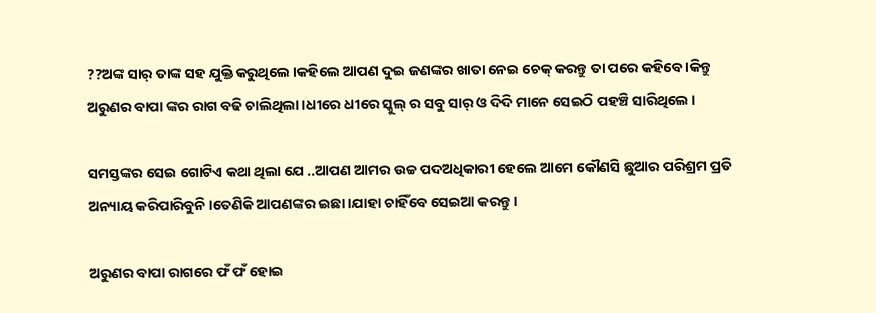??ଅଙ୍କ ସାର୍ ତାଙ୍କ ସହ ଯୁକ୍ତି କରୁଥିଲେ ।କହିଲେ ଆପଣ ଦୁଇ ଜଣଙ୍କର ଖାତା ନେଇ ଚେକ୍ କରନ୍ତୁ ତା ପରେ କହିବେ ।କିନ୍ତୁ ଅରୁଣର ବାପା ଙ୍କର ରାଗ ବଢି ଚାଲିଥିଲା ।ଧୀରେ ଧୀରେ ସ୍କୁଲ୍ ର ସବୁ ସାର୍ ଓ ଦିଦି ମାନେ ସେଇଠି ପହଞ୍ଚି ସାରିଥିଲେ ।

ସମସ୍ତଙ୍କର ସେଇ ଗୋଟିଏ କଥା ଥିଲା ଯେ ..ଆପଣ ଆମର ଉଚ୍ଚ ପଦଅଧିକାରୀ ହେଲେ ଆମେ କୌଣସି ଛୁଆର ପରିଶ୍ରମ ପ୍ରତି ଅନ୍ୟାୟ କରିପାରିବୁନି ।ତେଣିକି ଆପଣଙ୍କର ଇଛା ।ଯାହା ଚାହିଁବେ ସେଇଆ କରନ୍ତୁ ।

ଅରୁଣର ବାପା ରାଗରେ ଫଁ ଫଁ ହୋଇ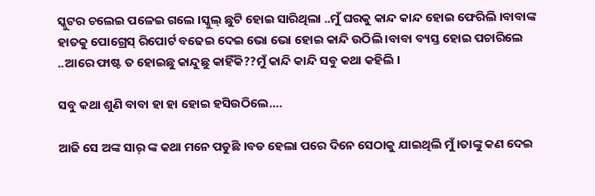ସ୍କୁଟର ଚଲେଇ ପଳେଇ ଗଲେ ।ସ୍କୁଲ୍ ଛୁଟି ହୋଇ ସାରିଥିଲା ..ମୁଁ ଘରକୁ କାନ୍ଦ କାନ୍ଦ ହୋଇ ଫେରିଲି ।ବାବାଙ୍କ ହାତକୁ ପୋଗ୍ରେସ୍ ରିପୋର୍ଟ ବଢେଇ ଦେଇ ଭୋ ଭୋ ହୋଇ କାନ୍ଦି ଉଠିଲି ।ବାବା ବ୍ୟସ୍ତ ହୋଇ ପଚାରିଲେ ..ଆରେ ଫାଷ୍ଟ ତ ହୋଇଛୁ କାନ୍ଦୁଛୁ କାହିଁକି??ମୁଁ କାନ୍ଦି କାନ୍ଦି ସବୁ କଥା କହିଲି ।

ସବୁ କଥା ଶୁଣି ବାବା ହା ହା ହୋଇ ହସିଉଠିଲେ….

ଆଜି ସେ ଅଙ୍କ ସାର୍ ଙ୍କ କଥା ମନେ ପଡୁଛି ।ବଡ ହେଲା ପରେ ଦିନେ ସେଠାକୁ ଯାଇଥିଲି ମୁଁ ।ତାଙ୍କୁ କଣ ଦେଇ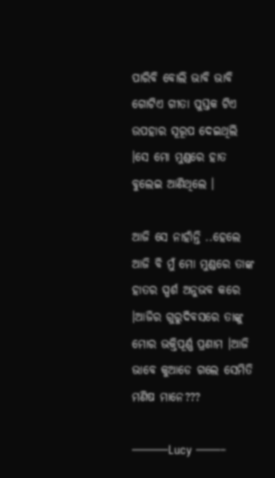ପାରିବି ବୋଲି ଭାବି ଭାବି ଗୋଟିଏ ଗୀତା ପୁସ୍ତକ ଟିଏ ଉପହାର ସୂରୂପ ଦେଇଥିଲି ।ସେ ମୋ ମୁଣ୍ଡରେ ହାତ ବୁଲେଇ ଆଣିଥିଲେ ।

ଆଜି ସେ ନାହାଁନ୍ତି ..ହେଲେ ଆଜି ବି ମୁଁ ମୋ ମୁଣ୍ଡରେ ତାଙ୍କ ହାତର ସ୍ପର୍ଶ ଅନୁଭବ କରେ ।ଆଜିର ଗୁରୁଦିବସରେ ତାଙ୍କୁ ମୋର ଭକ୍ତିପୂର୍ଣ୍ଣ ପ୍ରଣାମ ।ଆଜି ଭାବେ କୁଆଡେ ଗଲେ ସେମିତି ମଣିଷ ମାନେ???

———Lucy ——–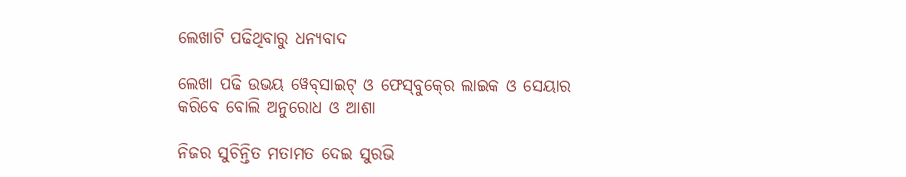ଲେଖାଟି ପଢିଥିବାରୁ ଧନ୍ୟବାଦ

ଲେଖା ପଢି ଉଭୟ ୱେବ୍‍ସାଇଟ୍‍ ଓ ଫେସ୍‍ବୁକ୍‍ରେ ଲାଇକ ଓ ସେୟାର କରିବେ ବୋଲି ଅନୁରୋଧ ଓ ଆଶା

ନିଜର ସୁଚିନ୍ତିତ ମତାମତ ଦେଇ ସୁରଭି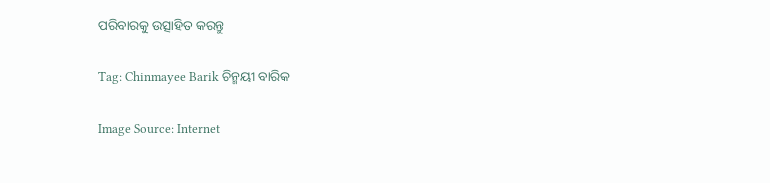ପରିବାରକୁ ଉତ୍ସାହିତ କରନ୍ତୁ

Tag: Chinmayee Barik ଚିନ୍ମୟୀ ବାରିକ

Image Source: Internet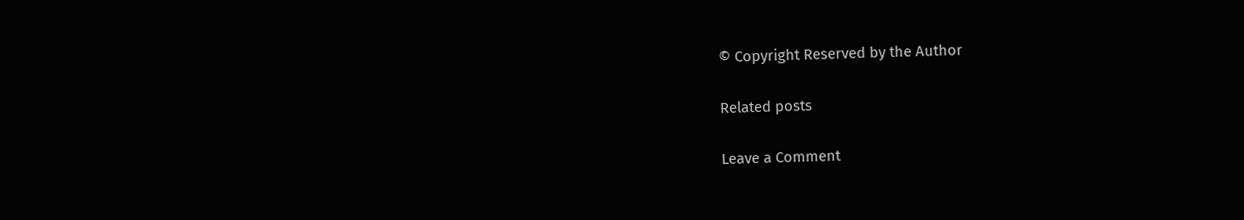© Copyright Reserved by the Author

Related posts

Leave a Comment